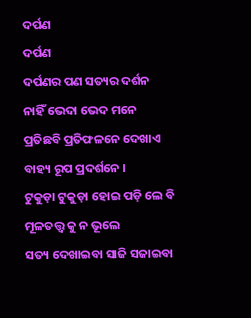ଦର୍ପଣ
ଦର୍ପଣ
ଦର୍ପଣର ପଣ ସତ୍ୟର ଦର୍ଶନ
ନାହିଁ ଭେଦା ଭେଦ ମନେ
ପ୍ରତିଛବି ପ୍ରତିଫଳନେ ଦେଖାଏ
ବାହ୍ୟ ରୂପ ପ୍ରଦର୍ଶନେ ।
ଟୁକୁଡ଼ା ଟୁକୁଡ଼ା ହୋଇ ପଡ଼ି ଲେ ବି
ମୂଳତତ୍ତ୍ବ କୁ ନ ଭୂଲେ
ସତ୍ୟ ଦେଖାଇବା ସାଜି ସଜାଇବା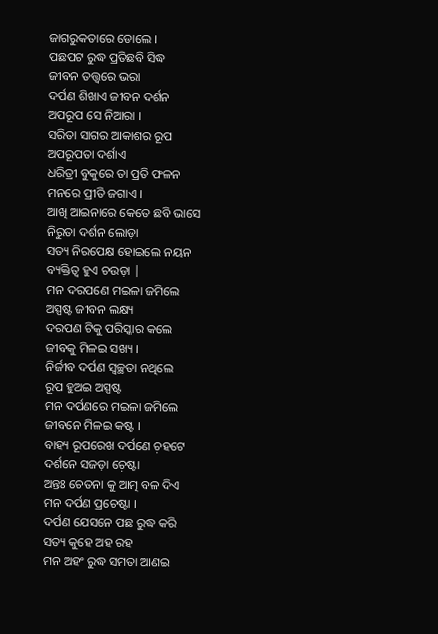ଜାଗରୁକତାରେ ଡୋଲେ ।
ପଛପଟ ରୁଦ୍ଧ ପ୍ରତିଛବି ସିଦ୍ଧ
ଜୀବନ ତତ୍ତ୍ଵରେ ଭରା
ଦର୍ପଣ ଶିଖାଏ ଜୀବନ ଦର୍ଶନ
ଅପରୂପ ସେ ନିଆରା ।
ସରିତା ସାଗର ଆକାଶର ରୂପ
ଅପରୂପତା ଦର୍ଶାଏ
ଧରିତ୍ରୀ ବୁକୁରେ ତା ପ୍ରତି ଫଳନ
ମନରେ ପ୍ରୀତି ଜଗାଏ ।
ଆଖି ଆଇନାରେ କେତେ ଛବି ଭାସେ
ନିରୁତା ଦର୍ଶନ ଲୋଡ଼ା
ସତ୍ୟ ନିରପେକ୍ଷ ହୋଇଲେ ନୟନ
ବ୍ୟକ୍ତିତ୍ଵ ହୁଏ ଚଉଡ଼ା |
ମନ ଦରପଣେ ମଇଳା ଜମିଲେ
ଅସ୍ପଷ୍ଟ ଜୀବନ ଲକ୍ଷ୍ୟ
ଦରପଣ ଟିକୁ ପରିସ୍କାର କଲେ
ଜୀବକୁ ମିଳଇ ସଖ୍ୟ ।
ନିର୍ଜୀବ ଦର୍ପଣ ସ୍ଵଚ୍ଛତା ନଥିଲେ
ରୂପ ହୁଅଇ ଅସ୍ପଷ୍ଟ
ମନ ଦର୍ପଣରେ ମଇଳା ଜମିଲେ
ଜୀବନେ ମିଳଇ କଷ୍ଟ ।
ବାହ୍ୟ ରୂପରେଖ ଦର୍ପଣେ ଚ଼ହଟେ
ଦର୍ଶନେ ସଜଡ଼ା ଚ଼େଷ୍ଟା
ଅନ୍ତଃ ଚେତନା କୁ ଆତ୍ମ ବଳ ଦିଏ
ମନ ଦର୍ପଣ ପ୍ରଚେଷ୍ଟା ।
ଦର୍ପଣ ଯେସନେ ପଛ ରୁଦ୍ଧ କରି
ସତ୍ୟ କୁହେ ଅହ ରହ
ମନ ଅହଂ ରୁଦ୍ଧ ସମତା ଆଣଇ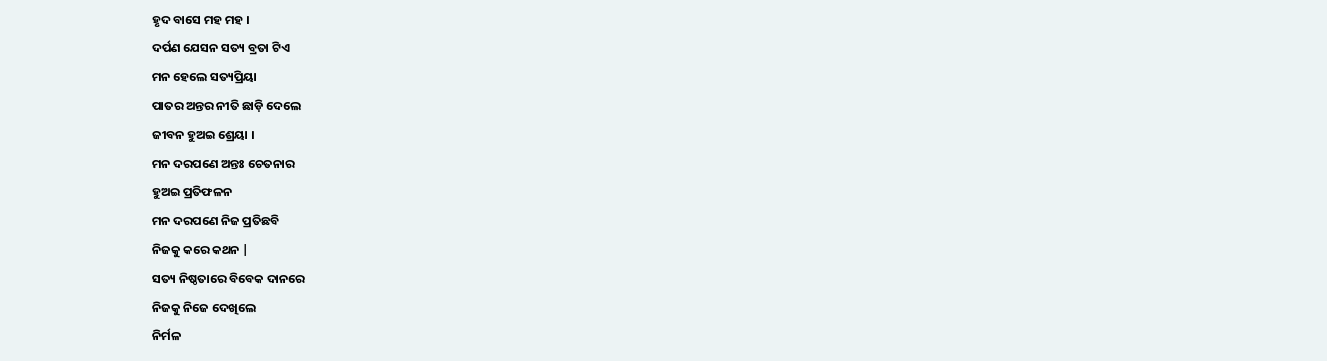ହୃଦ ବାସେ ମହ ମହ ।
ଦର୍ପଣ ଯେସନ ସତ୍ୟ ବ୍ରତା ଟିଏ
ମନ ହେଲେ ସତ୍ୟପ୍ରିୟା
ପାତର ଅନ୍ତର ନୀତି ଛାଡ଼ି ଦେଲେ
ଜୀବନ ହୁଅଇ ଶ୍ରେୟା ।
ମନ ଦରପଣେ ଅନ୍ତଃ ଚେତନାର
ହୁଅଇ ପ୍ରତିଫଳନ
ମନ ଦରପଣେ ନିଜ ପ୍ରତିଛବି
ନିଜକୁ କରେ କଥନ |
ସତ୍ୟ ନିଷ୍ଠତାରେ ବିବେକ ଦାନରେ
ନିଜକୁ ନିଜେ ଦେଖିଲେ
ନିର୍ମଳ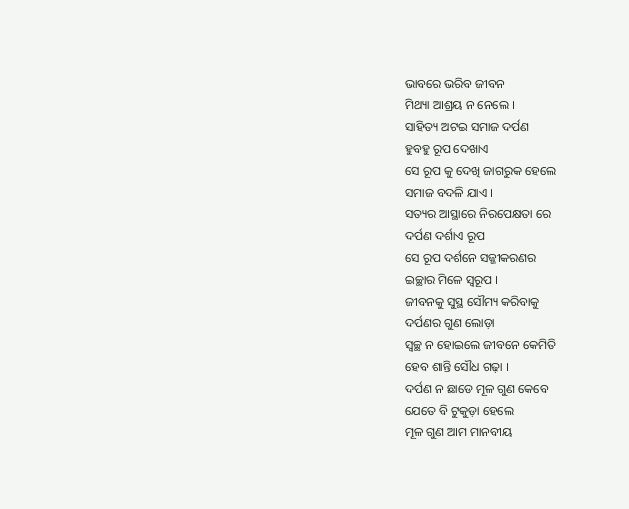ଭାବରେ ଭରିବ ଜୀବନ
ମିଥ୍ୟା ଆଶ୍ରୟ ନ ନେଲେ ।
ସାହିତ୍ୟ ଅଟଇ ସମାଜ ଦର୍ପଣ
ହୁବହୁ ରୂପ ଦେଖାଏ
ସେ ରୂପ କୁ ଦେଖି ଜାଗରୁକ ହେଲେ
ସମାଜ ବଦଳି ଯାଏ ।
ସତ୍ୟର ଆସ୍ଥାରେ ନିରପେକ୍ଷତା ରେ
ଦର୍ପଣ ଦର୍ଶାଏ ରୂପ
ସେ ରୂପ ଦର୍ଶନେ ସଜ୍ଜୀକରଣର
ଇଚ୍ଛାର ମିଳେ ସ୍ୱରୂପ ।
ଜୀବନକୁ ସୁସ୍ଥ ସୌମ୍ୟ କରିବାକୁ
ଦର୍ପଣର ଗୁଣ ଲୋଡ଼ା
ସ୍ବଚ୍ଛ ନ ହୋଇଲେ ଜୀବନେ କେମିତି
ହେବ ଶାନ୍ତି ସୌଧ ଗଢ଼ା ।
ଦର୍ପଣ ନ ଛାଡେ ମୂଳ ଗୁଣ କେବେ
ଯେତେ ବି ଟୁକୁଡ଼ା ହେଲେ
ମୂଳ ଗୁଣ ଆମ ମାନବୀୟ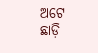ଅଟେ
ଛାଡ଼ି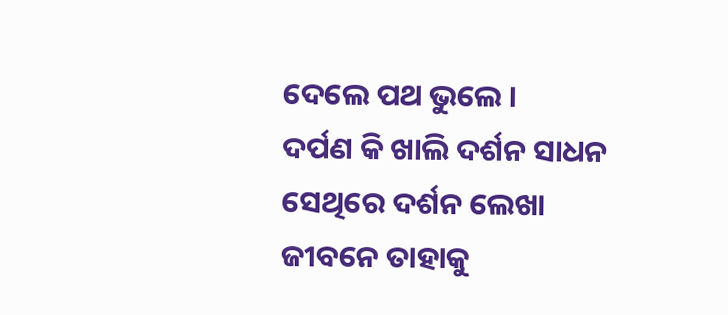ଦେଲେ ପଥ ଭୁଲେ ।
ଦର୍ପଣ କି ଖାଲି ଦର୍ଶନ ସାଧନ
ସେଥିରେ ଦର୍ଶନ ଲେଖା
ଜୀବନେ ତାହାକୁ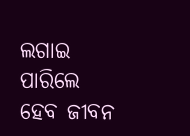ଲଗାଇ ପାରିଲେ
ହେବ ଜୀବନ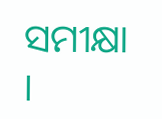ସମୀକ୍ଷା ।